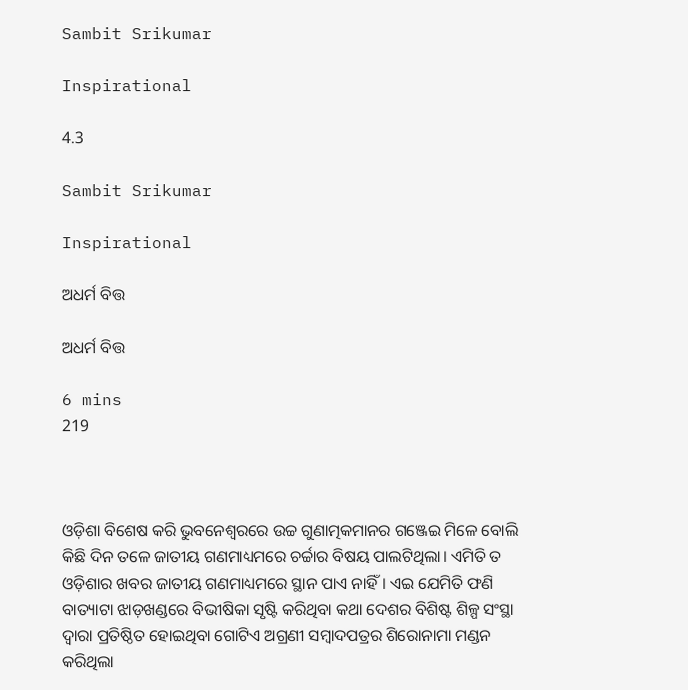Sambit Srikumar

Inspirational

4.3

Sambit Srikumar

Inspirational

ଅଧର୍ମ ବିତ୍ତ

ଅଧର୍ମ ବିତ୍ତ

6 mins
219



ଓଡ଼ିଶା ବିଶେଷ କରି ଭୁବନେଶ୍ଵରରେ ଉଚ୍ଚ ଗୁଣାତ୍ମକମାନର ଗଞ୍ଜେଇ ମିଳେ ବୋଲି କିଛି ଦିନ ତଳେ ଜାତୀୟ ଗଣମାଧ୍ୟମରେ ଚର୍ଚ୍ଚାର ବିଷୟ ପାଲଟିଥିଲା। ଏମିତି ତ ଓଡ଼ିଶାର ଖବର ଜାତୀୟ ଗଣମାଧ୍ୟମରେ ସ୍ଥାନ ପାଏ ନାହିଁ। ଏଇ ଯେମିତି ଫଣି ବାତ୍ୟାଟା ଝାଡ଼ଖଣ୍ଡରେ ବିଭୀଷିକା ସୃଷ୍ଟି କରିଥିବା କଥା ଦେଶର ବିଶିଷ୍ଟ ଶିଳ୍ପ ସଂସ୍ଥା ଦ୍ଵାରା ପ୍ରତିଷ୍ଠିତ ହୋଇଥିବା ଗୋଟିଏ ଅଗ୍ରଣୀ ସମ୍ବାଦପତ୍ରର ଶିରୋନାମା ମଣ୍ଡନ କରିଥିଲା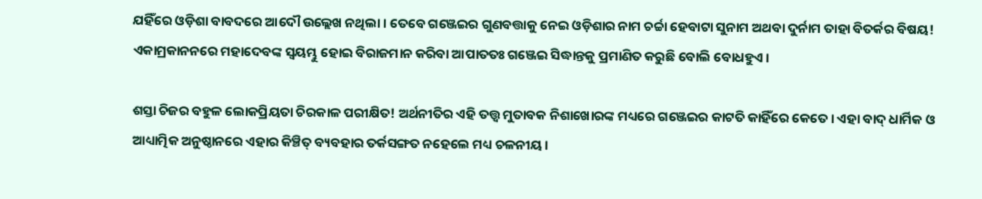ଯହିଁରେ ଓଡ଼ିଶା ବାବଦରେ ଆଦୌ ଉଲ୍ଲେଖ ନଥିଲା। ତେବେ ଗଞ୍ଜେଇର ଗୁଣବତ୍ତାକୁ ନେଇ ଓଡ଼ିଶାର ନାମ ଚର୍ଚ୍ଚା ହେବାଟା ସୁନାମ ଅଥବା ଦୁର୍ନାମ ତାହା ବିତର୍କର ବିଷୟ! ଏକାମ୍ରକାନନରେ ମହାଦେବଙ୍କ ସ୍ଵୟମ୍ଭୁ ହୋଇ ବିରାଜମାନ କରିବା ଆପାତତଃ ଗଞ୍ଜେଇ ସିଦ୍ଧାନ୍ତକୁ ପ୍ରମାଣିତ କରୁଛି ବୋଲି ବୋଧହୁଏ।

ଶସ୍ତା ଚିଜର ବହୁଳ ଲୋକପ୍ରିୟତା ଚିରକାଳ ପରୀକ୍ଷିତ! ଅର୍ଥନୀତିର ଏହି ତତ୍ତ୍ୱ ମୁତାବକ ନିଶାଖୋରଙ୍କ ମଧ୍ୟରେ ଗଞ୍ଜେଇର କାଟତି କାହିଁରେ କେତେ। ଏହା ବାଦ୍ ଧାର୍ମିକ ଓ ଆଧ୍ୟାତ୍ମିକ ଅନୁଷ୍ଠାନରେ ଏହାର କିଞ୍ଚିତ୍ ବ୍ୟବହାର ତର୍କସଙ୍ଗତ ନହେଲେ ମଧ୍ୟ ଚଳନୀୟ।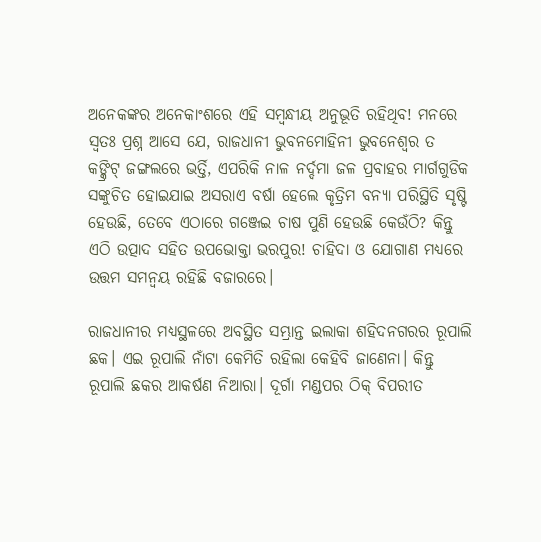ଅନେକଙ୍କର ଅନେକାଂଶରେ ଏହି ସମ୍ବନ୍ଧୀୟ ଅନୁଭୂତି ରହିଥିବ! ମନରେ ସ୍ୱତଃ ପ୍ରଶ୍ନ ଆସେ ଯେ, ରାଜଧାନୀ ଭୁବନମୋହିନୀ ଭୁବନେଶ୍ୱର ତ କଙ୍କ୍ରିଟ୍ ଜଙ୍ଗଲରେ ଭର୍ତ୍ତି, ଏପରିକି ନାଳ ନର୍ଦ୍ଦମା ଜଳ ପ୍ରବାହର ମାର୍ଗଗୁଡିକ ସଙ୍କୁଚିତ ହୋଇଯାଇ ଅସରାଏ ବର୍ଷା ହେଲେ କୃତ୍ରିମ ବନ୍ୟା ପରିସ୍ଥିତି ସୃଷ୍ଟି ହେଉଛି, ତେବେ ଏଠାରେ ଗଞ୍ଜେଇ ଚାଷ ପୁଣି ହେଉଛି କେଉଁଠି? କିନ୍ତୁ ଏଠି ଉତ୍ପାଦ ସହିତ ଉପଭୋକ୍ତା ଭରପୁର! ଚାହିଦା ଓ ଯୋଗାଣ ମଧ୍ୟରେ ଉତ୍ତମ ସମନ୍ୱୟ ରହିଛି ବଜାରରେ।

ରାଜଧାନୀର ମଧ୍ୟସ୍ଥଳରେ ଅବସ୍ଥିତ ସମ୍ଭ୍ରାନ୍ତ ଇଲାକା ଶହିଦନଗରର ରୂପାଲି ଛକ। ଏଇ ରୂପାଲି ନାଁଟା କେମିତି ରହିଲା କେହିବି ଜାଣେନା। କିନ୍ତୁ ରୂପାଲି ଛକର ଆକର୍ଷଣ ନିଆରା। ଦୂର୍ଗା ମଣ୍ଡପର ଠିକ୍ ବିପରୀତ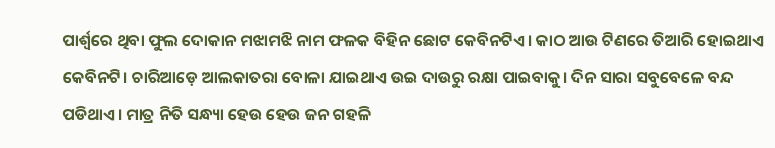ପାର୍ଶ୍ୱରେ ଥିବା ଫୁଲ ଦୋକାନ ମଝାମଝି ନାମ ଫଳକ ବିହିନ ଛୋଟ କେବିନଟିଏ। କାଠ ଆଉ ଟିଣରେ ତିଆରି ହୋଇଥାଏ କେବିନଟି। ଚାରିଆଡ଼େ ଆଲକାତରା ବୋଳା ଯାଇଥାଏ ଉଇ ଦାଉରୁ ରକ୍ଷା ପାଇବାକୁ। ଦିନ ସାରା ସବୁବେଳେ ବନ୍ଦ ପଡିଥାଏ। ମାତ୍ର ନିତି ସନ୍ଧ୍ୟା ହେଉ ହେଉ ଜନ ଗହଳି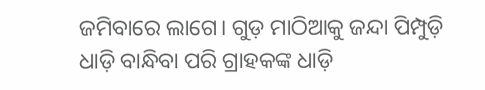ଜମିବାରେ ଲାଗେ। ଗୁଡ଼ ମାଠିଆକୁ ଜନ୍ଦା ପିମ୍ପୁଡ଼ି ଧାଡ଼ି ବାନ୍ଧିବା ପରି ଗ୍ରାହକଙ୍କ ଧାଡ଼ି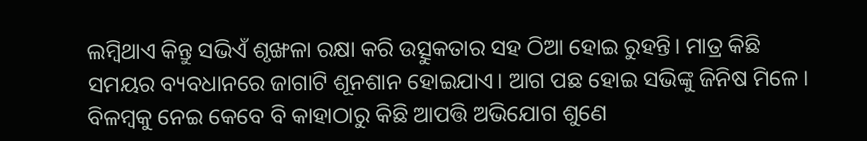ଲମ୍ବିଥାଏ କିନ୍ତୁ ସଭିଏଁ ଶୃଙ୍ଖଳା ରକ୍ଷା କରି ଉତ୍ସୁକତାର ସହ ଠିଆ ହୋଇ ରୁହନ୍ତି। ମାତ୍ର କିଛି ସମୟର ବ୍ୟବଧାନରେ ଜାଗାଟି ଶୂନଶାନ ହୋଇଯାଏ। ଆଗ ପଛ ହୋଇ ସଭିଙ୍କୁ ଜିନିଷ ମିଳେ। ବିଳମ୍ବକୁ ନେଇ କେବେ ବି କାହାଠାରୁ କିଛି ଆପତ୍ତି ଅଭିଯୋଗ ଶୁଣେ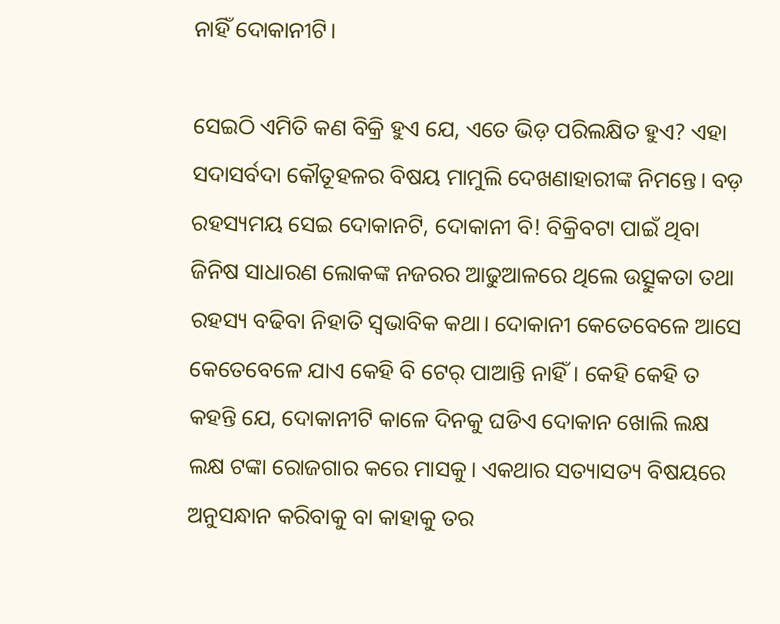ନାହିଁ ଦୋକାନୀଟି।

ସେଇଠି ଏମିତି କଣ ବିକ୍ରି ହୁଏ ଯେ, ଏତେ ଭିଡ଼ ପରିଲକ୍ଷିତ ହୁଏ? ଏହା ସଦାସର୍ବଦା କୌତୂହଳର ବିଷୟ ମାମୁଲି ଦେଖଣାହାରୀଙ୍କ ନିମନ୍ତେ। ବଡ଼ ରହସ୍ୟମୟ ସେଇ ଦୋକାନଟି, ଦୋକାନୀ ବି! ବିକ୍ରିବଟା ପାଇଁ ଥିବା ଜିନିଷ ସାଧାରଣ ଲୋକଙ୍କ ନଜରର ଆଢୁଆଳରେ ଥିଲେ ଉତ୍ସୁକତା ତଥା ରହସ୍ୟ ବଢିବା ନିହାତି ସ୍ୱଭାବିକ କଥା। ଦୋକାନୀ କେତେବେଳେ ଆସେ କେତେବେଳେ ଯାଏ କେହି ବି ଟେର୍ ପାଆନ୍ତି ନାହିଁ। କେହି କେହି ତ କହନ୍ତି ଯେ, ଦୋକାନୀଟି କାଳେ ଦିନକୁ ଘଡିଏ ଦୋକାନ ଖୋଲି ଲକ୍ଷ ଲକ୍ଷ ଟଙ୍କା ରୋଜଗାର କରେ ମାସକୁ। ଏକଥାର ସତ୍ୟାସତ୍ୟ ବିଷୟରେ ଅନୁସନ୍ଧାନ କରିବାକୁ ବା କାହାକୁ ତର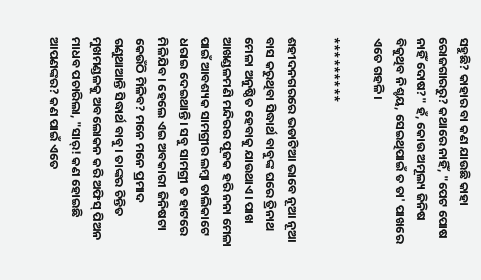ସହୁଛି? କାହାର ବା କଣ ଯାଉଛି କାହା ରୋଜଗାରରୁ? କଥାରେ ନାହିଁ, "ପେଟ ପୋଷ ନାହିଁ ଦୋଷ?" ହଁ, କୋଉ ଅମୂଲ୍ୟ ଜିନିଷ ବିକୁଥିବ ନିଶ୍ଚୟ, ସେଇଥିପାଇଁ ତ ତା' ପାଖରେ ଏତେ ଗହଳି।

*********

ଶହୀଦନଗରରେ ଭଡାଟିଆ ଭାବେ ନୂଆ ନୂଆ ବାସ କରୁଥିବା ସିଦ୍ଧାର୍ଥ ବାବୁଙ୍କ ଘରେ ତ୍ରିନାଥ ମେଳା ଅନୁଷ୍ଠିତ ହେବାକୁ ଯାଉଥାଏ। ପାଖ ଆଖଣ୍ଡଳମଣି ମନ୍ଦିରର ପୂଜକ ହରି ନନା ମେଳା ପାଇଁ ଆବଶ୍ୟକ ସାମଗ୍ରୀର ଲମ୍ବା ତାଲିକାଟେ ଧରାଇ ଦେଇଥାନ୍ତି। ସବୁ ସାମଗ୍ରୀ ତ ହାଟରେ ମିଳିଯିବ। ହେଲେ ଏଇ ଅବକାରୀ ଜିନିଷଟା କେଉଁଠି ମିଳିବ? ମନେ ମନେ ପ୍ରମାଦ ଗଣୁଥାଆନ୍ତି ସିଦ୍ଧାର୍ଥ ବାବୁ। ତାଙ୍କର ଚିନ୍ତିତ ମୁଖମଣ୍ଡଳକୁ ଅବଲୋକନ କରି ଅଫିସ୍ ପିଅନ ମାଧବ ପଚାରିଲା, "ସାର୍! କଣ ହୋଇଛି ଆପଣଙ୍କର? କଣ ପାଇଁ ଏତେ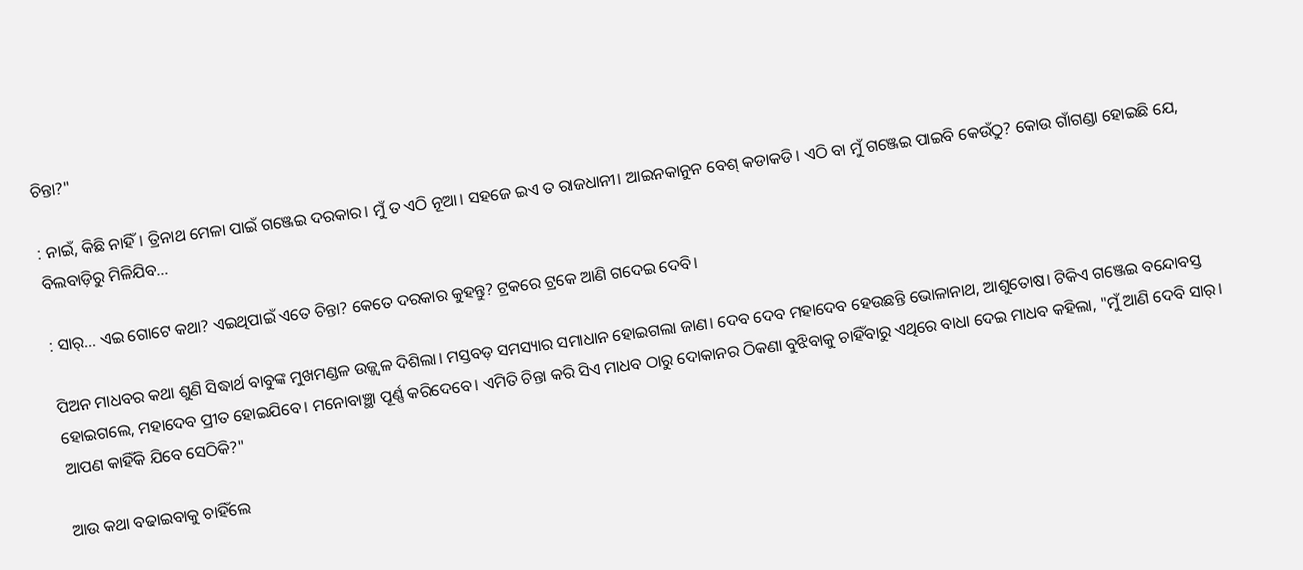ଚିନ୍ତା?"

: ନାଇଁ, କିଛି ନାହିଁ। ତ୍ରିନାଥ ମେଳା ପାଇଁ ଗଞ୍ଜେଇ ଦରକାର। ମୁଁ ତ ଏଠି ନୂଆ। ସହଜେ ଇଏ ତ ରାଜଧାନୀ। ଆଇନକାନୁନ ବେଶ୍ କଡାକଡି। ଏଠି ବା ମୁଁ ଗଞ୍ଜେଇ ପାଇବି କେଉଁଠୁ? କୋଉ ଗାଁଗଣ୍ଡା ହୋଇଛି ଯେ, ବିଲବାଡ଼ିରୁ ମିଳିଯିବ...

: ସାର୍... ଏଇ ଗୋଟେ କଥା? ଏଇଥିପାଇଁ ଏତେ ଚିନ୍ତା? କେତେ ଦରକାର କୁହନ୍ତୁ? ଟ୍ରକରେ ଟ୍ରକେ ଆଣି ଗଦେଇ ଦେବି।

ପିଅନ ମାଧବର କଥା ଶୁଣି ସିଦ୍ଧାର୍ଥ ବାବୁଙ୍କ ମୁଖମଣ୍ଡଳ ଉଜ୍ଜ୍ୱଳ ଦିଶିଲା। ମସ୍ତବଡ଼ ସମସ୍ୟାର ସମାଧାନ ହୋଇଗଲା ଜାଣ। ଦେବ ଦେବ ମହାଦେବ ହେଉଛନ୍ତି ଭୋଳାନାଥ, ଆଶୁତୋଷ। ଟିକିଏ ଗଞ୍ଜେଇ ବନ୍ଦୋବସ୍ତ ହୋଇଗଲେ, ମହାଦେବ ପ୍ରୀତ ହୋଇଯିବେ। ମନୋବାଞ୍ଛା ପୂର୍ଣ୍ଣ କରିଦେବେ। ଏମିତି ଚିନ୍ତା କରି ସିଏ ମାଧବ ଠାରୁ ଦୋକାନର ଠିକଣା ବୁଝିବାକୁ ଚାହିଁବାରୁ ଏଥିରେ ବାଧା ଦେଇ ମାଧବ କହିଲା, "ମୁଁ ଆଣି ଦେବି ସାର୍। ଆପଣ କାହିଁକି ଯିବେ ସେଠିକି?"

ଆଉ କଥା ବଢାଇବାକୁ ଚାହିଁଲେ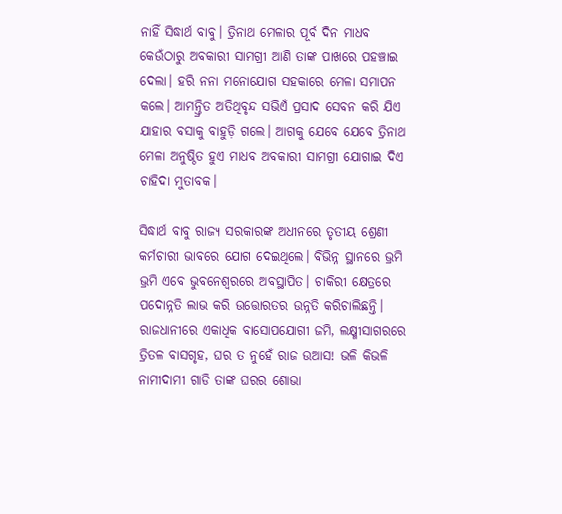ନାହିଁ ସିଦ୍ଧାର୍ଥ ବାବୁ। ତ୍ରିନାଥ ମେଳାର ପୂର୍ବ ଦିନ ମାଧବ କେଉଁଠାରୁ ଅବକାରୀ ସାମଗ୍ରୀ ଆଣି ତାଙ୍କ ପାଖରେ ପହଞ୍ଚାଇ ଦେଲା। ହରି ନନା ମନୋଯୋଗ ସହକାରେ ମେଳା ସମାପନ କଲେ। ଆମନ୍ତ୍ରିତ ଅତିଥିବୃନ୍ଦ ସଭିଏଁ ପ୍ରସାଦ ସେବନ କରି ଯିଏ ଯାହାର ବସାକୁ ବାହୁଡ଼ି ଗଲେ। ଆଗକୁ ଯେବେ ଯେବେ ତ୍ରିନାଥ ମେଳା ଅନୁଷ୍ଠିତ ହୁଏ ମାଧବ ଅବକାରୀ ସାମଗ୍ରୀ ଯୋଗାଇ ଦିଏ ଚାହିଦା ମୁତାବକ।

ସିଦ୍ଧାର୍ଥ ବାବୁ ରାଜ୍ୟ ସରକାରଙ୍କ ଅଧୀନରେ ତୃତୀୟ ଶ୍ରେଣୀ କର୍ମଚାରୀ ଭାବରେ ଯୋଗ ଦେଇଥିଲେ। ବିଭିନ୍ନ ସ୍ଥାନରେ ଭ୍ରମି ଭ୍ରମି ଏବେ ଭୁବନେଶ୍ୱରରେ ଅବସ୍ଥାପିତ। ଚାକିରୀ କ୍ଷେତ୍ରରେ ପଦୋନ୍ନତି ଲାଭ କରି ଉତ୍ତୋରତର ଉନ୍ନତି କରିଚାଲିଛନ୍ତି। ରାଜଧାନୀରେ ଏକାଧିକ ବାସୋପଯୋଗୀ ଜମି, ଲକ୍ଷ୍ମୀସାଗରରେ ତ୍ରିତଳ ବାସଗୃହ, ଘର ତ ନୁହେଁ ରାଜ ଉଆସ! ଭଳି କିଭଳି ନାମୀଦାମୀ ଗାଡି ତାଙ୍କ ଘରର ଶୋଭା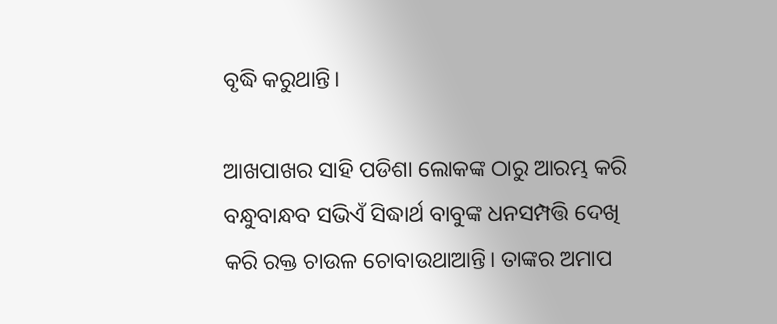ବୃଦ୍ଧି କରୁଥାନ୍ତି।

ଆଖପାଖର ସାହି ପଡିଶା ଲୋକଙ୍କ ଠାରୁ ଆରମ୍ଭ କରି ବନ୍ଧୁବାନ୍ଧବ ସଭିଏଁ ସିଦ୍ଧାର୍ଥ ବାବୁଙ୍କ ଧନସମ୍ପତ୍ତି ଦେଖି କରି ରକ୍ତ ଚାଉଳ ଚୋବାଉଥାଆନ୍ତି। ତାଙ୍କର ଅମାପ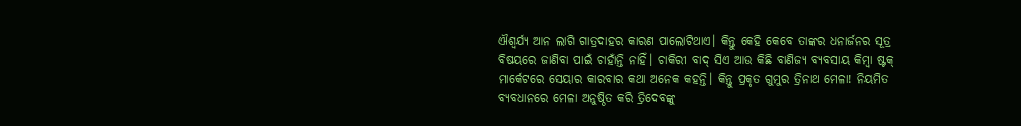ଐଶ୍ଵର୍ଯ୍ୟ ଆନ ଲାଗି ଗାତ୍ରଦାହର କାରଣ ପାଲୋଟିଥାଏ। କିନ୍ତୁ କେହି କେବେ ତାଙ୍କର ଧନାର୍ଜନର ସୂତ୍ର ବିଷୟରେ ଜାଣିବା ପାଇଁ ଚାହାଁନ୍ତି ନାହିଁ। ଚାକିରୀ ବାଦ୍ ସିଏ ଆଉ କିଛି ବାଣିଜ୍ୟ ବ୍ୟବସାୟ କିମ୍ବା ଷ୍ଟକ୍ ମାର୍କେଟରେ ସେୟାର କାରବାର କଥା ଅନେକ କହନ୍ତି। କିନ୍ତୁ ପ୍ରକୃତ ଗୁମୁର ତ୍ରିନାଥ ମେଳା! ନିୟମିତ ବ୍ୟବଧାନରେ ମେଳା ଅନୁଷ୍ଠିତ କରି ତ୍ରିଦେବଙ୍କୁ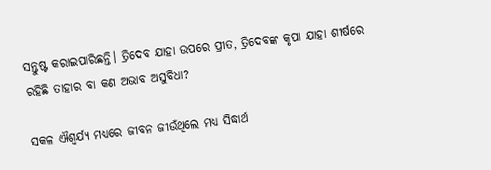ସନ୍ତୁଷ୍ଟ କରାଇପାରିଛନ୍ତି। ତ୍ରିଦେବ ଯାହା ଉପରେ ପ୍ରୀତ, ତ୍ରିଦେବଙ୍କ କୃପା ଯାହା ଶୀର୍ଷରେ ରହିଛି ତାହାର ବା କଣ ଅଭାବ ଅସୁବିଧା?

ସକଳ ଐଶ୍ଵର୍ଯ୍ୟ ମଧ୍ୟରେ ଜୀବନ ଜୀଉଁଥିଲେ ମଧ୍ୟ ସିଦ୍ଧାର୍ଥ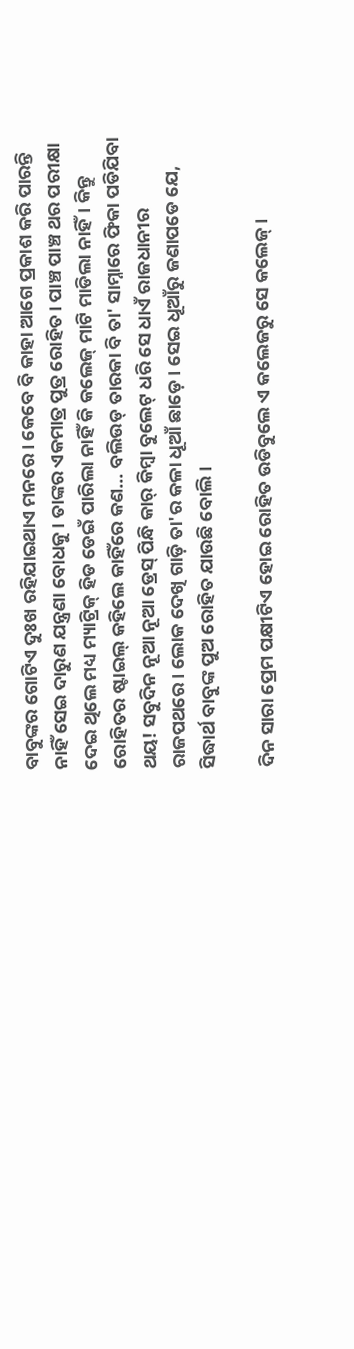ବାବୁଙ୍କର ଗୋଟିଏ ଦୁଃଖ ରହିଯାଇଥାଏ ମନରେ। କେବେ ବି କାହା ଆଗେ ପ୍ରକାଶ କରି ପାରନ୍ତି ନାହିଁ ସେଇ ଦାରୁଣ ଯନ୍ତ୍ରଣା ବୋଧକୁ। ତାଙ୍କର ଏକମାତ୍ର ପୁତ୍ର ରୋହିତ। ପାଞ୍ଚ ପାଞ୍ଚ ଥର ପରୀକ୍ଷା ଦେଇ ଥିଲେ ମଧ୍ୟ ମ୍ୟାଟ୍ରିକ୍ ହିଡ ଡେଇଁ ପାରିଲା ନାହିଁ କି କଲେଜ୍ ମାଟି ମାଡିଲା ନାହିଁ। କିନ୍ତୁ ରୋହିତର ଷ୍ଟାଇଲ୍ କହିଲେ କାହିଁରେ କଣ... ବଲିଉଡ୍ ତାରକା ବି ତା' ସାମ୍ନାରେ ଫିକା ପଡିଯିବା ଥୟ! ସବୁଦିନ ନୂଆ ନୂଆ ଡ୍ରେସ୍ ପିନ୍ଧି କାର୍ କିମ୍ବା ବୁଲେଟ୍ ଧରି ସେ ଧାଏଁ ରାଜଧାନୀର ରାଜପଥରେ। ଲୋକ ଦେଖି ଗାଡ଼ି ତା'ର କଳା ଧୂଆଁ ଛାଡ଼େ। ସେଇ ଧୂଆଁରୁ ଜଣାପଡେ ଯେ, ସିଦ୍ଧାର୍ଥ ବାବୁଙ୍କ ପୁଅ ରୋହିତ ଯାଉଛି ବୋଲି।

ଦିନ ସାରା ପ୍ରେମ ପକ୍ଷୀଟିଏ ହୋଇ ରୋହିତ ଉଡିବୁଲେ ଏ କଲେଜରୁ ସେ କଲେଜ୍।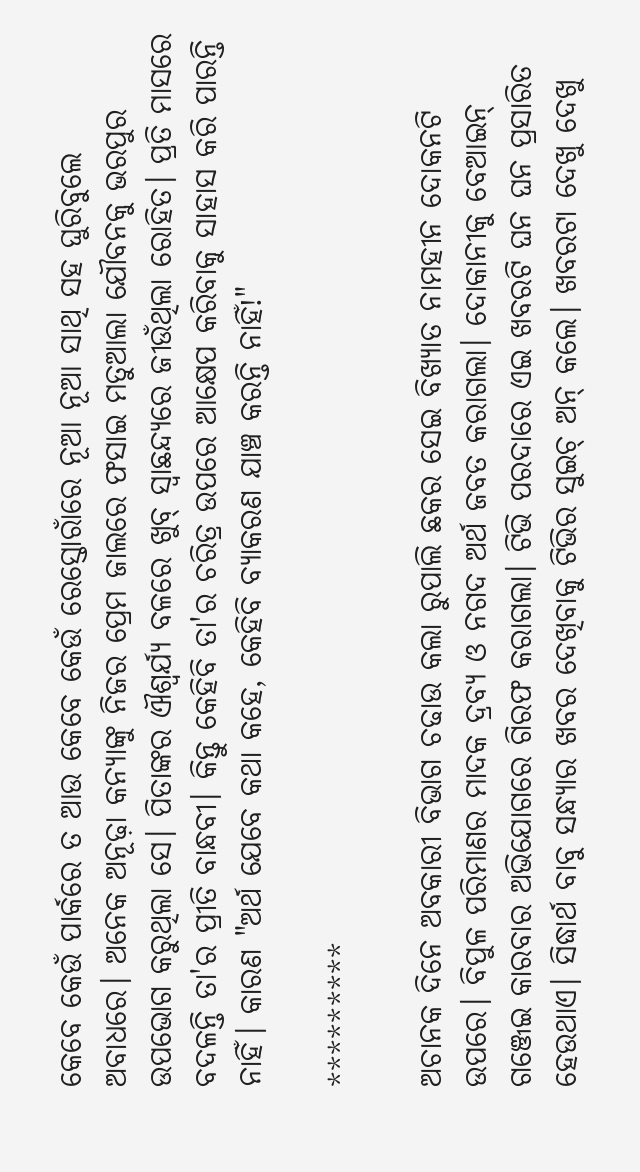କେବେ କେଉଁ ପାର୍କରେ ତ ଆଉ କେବେ କେଉଁ ରେସ୍ତୋରାଁରେ ନୂଆ ନୂଆ ସାଥି ସହ ଘୁରିବୁଲେ ଅବାଧରେ। ଅନେକ ଅନୂଢ଼ା କନ୍ୟାଙ୍କୁ ନିଜର ପ୍ରେମ ଜାଲରେ ଫସାଇ ମତୁଆଲା ଯୌବନକୁ ଭରପୁର ଉପଭୋଗ କରୁଥିଲା ସେ। ପିତାଙ୍କର ଐଶ୍ଵର୍ଯ୍ୟ ବଳରେ ଖୁବ୍ ସ୍ୱାଛନ୍ଦ୍ୟରେ ଜୀଉଁଥିଲା ରୋହିତ। ପ୍ରତି ମାସରେ ବଦଳନ୍ତି ତା'ର ପ୍ରୀତି ବାନ୍ଧବୀ। କିନ୍ତୁ କେହିବି ତା'ର ଚରିତ୍ର ଉପରେ ଆକ୍ଷେପ କରିବାକୁ ସାହାସ କରି ପାରନ୍ତି ନାହିଁ। କାରଣ "ଅର୍ଥ ଯେବେ କଥା କହେ, କେହିବି ବ୍ଯାକରଣ ଯାଞ୍ଚ କରନ୍ତି ନାହିଁ!"

*********

ଅଚାନକ ଦିନେ ଅବକାରୀ ବିଭାଗ ଚଢାଉ କଲା ରୁପାଲି ଛକର ସେଇ ବିଖ୍ୟାତ ନାମହୀନ ଦୋକନଟି ଉପରେ। ବିପୁଳ ପରିମାଣର ମାଦକ ଦ୍ରବ୍ୟ ଓ ନଗଦ ଅର୍ଥ ଜବତ କରାଗଲା। ଦୋକାନୀକୁ ବେଆଇନ୍ ଗଞ୍ଜେଇ କାରବାର ଅଭିଯୋଗରେ ଗିରଫ କରାଗଲା। ଟିଭି ପରଦାରେ ଏଇ ଖବରଟି ଘନ ଘନ ପ୍ରସାରିତ ହେଉଥାଏ। ସିଦ୍ଧାର୍ଥ ବାବୁ ସନ୍ଧ୍ୟାର ଖବର ଦେଖିବାକୁ ଟିଭିର ସୁଇଚ୍ ଅନ୍ କଲେ। ଖବରଟା ଦେଖୁ ଦେଖୁ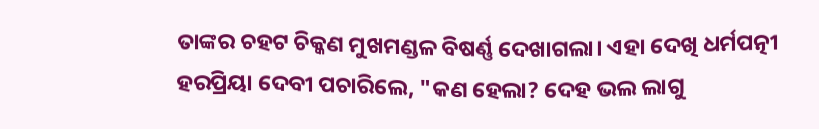ତାଙ୍କର ଚହଟ ଚିକ୍କଣ ମୁଖମଣ୍ଡଳ ବିଷର୍ଣ୍ଣ ଦେଖାଗଲା। ଏହା ଦେଖି ଧର୍ମପତ୍ନୀ ହରପ୍ରିୟା ଦେବୀ ପଚାରିଲେ, "କଣ ହେଲା? ଦେହ ଭଲ ଲାଗୁ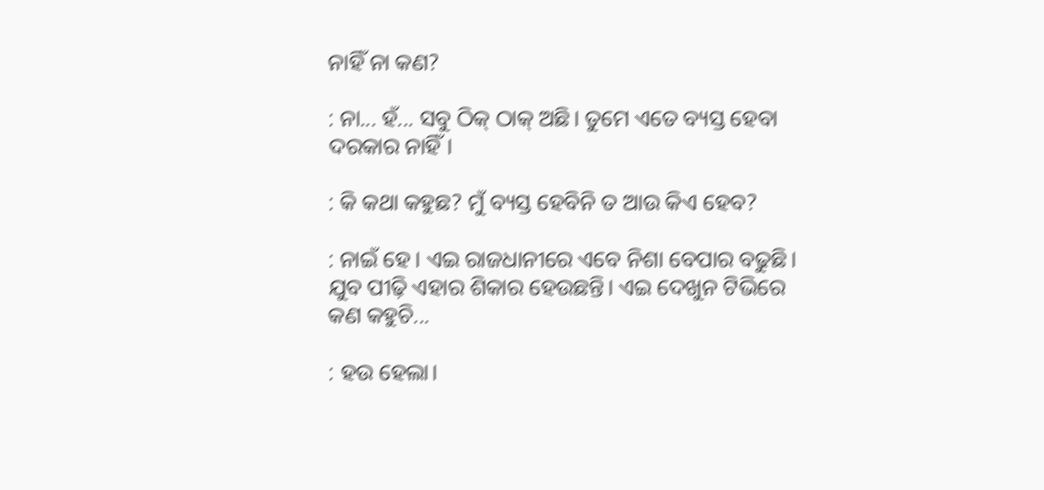ନାହିଁ ନା କଣ?

: ନା... ହଁ... ସବୁ ଠିକ୍ ଠାକ୍ ଅଛି। ତୁମେ ଏତେ ବ୍ୟସ୍ତ ହେବା ଦରକାର ନାହିଁ।

: କି କଥା କହୁଛ? ମୁଁ ବ୍ୟସ୍ତ ହେବିନି ତ ଆଉ କିଏ ହେବ?

: ନାଇଁ ହେ। ଏଇ ରାଜଧାନୀରେ ଏବେ ନିଶା ବେପାର ବଢୁଛି। ଯୁବ ପୀଢ଼ି ଏହାର ଶିକାର ହେଉଛନ୍ତି। ଏଇ ଦେଖୁନ ଟିଭିରେ କଣ କହୁଚି...

: ହଉ ହେଲା।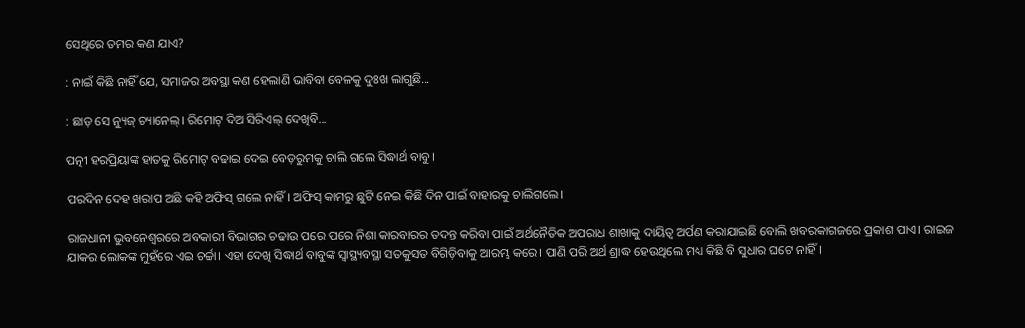ସେଥିରେ ତମର କଣ ଯାଏ?

: ନାଇଁ କିଛି ନାହିଁ ଯେ, ସମାଜର ଅବସ୍ଥା କଣ ହେଲାଣି ଭାବିବା ବେଳକୁ ଦୁଃଖ ଲାଗୁଛି...

: ଛାଡ଼ ସେ ନ୍ୟୁଜ୍ ଚ୍ୟାନେଲ୍। ରିମୋଟ୍ ଦିଅ ସିରିଏଲ୍ ଦେଖିବି...

ପତ୍ନୀ ହରପ୍ରିୟାଙ୍କ ହାତକୁ ରିମୋଟ୍ ବଢାଇ ଦେଇ ବେଡ଼ରୁମକୁ ଚାଲି ଗଲେ ସିଦ୍ଧାର୍ଥ ବାବୁ।

ପରଦିନ ଦେହ ଖରାପ ଅଛି କହି ଅଫିସ୍ ଗଲେ ନାହିଁ। ଅଫିସ୍ କାମରୁ ଛୁଟି ନେଇ କିଛି ଦିନ ପାଇଁ ବାହାରକୁ ଚାଲିଗଲେ।

ରାଜଧାନୀ ଭୁବନେଶ୍ଵରରେ ଅବକାରୀ ବିଭାଗର ଚଢାଉ ପରେ ପରେ ନିଶା କାରବାରର ତଦନ୍ତ କରିବା ପାଇଁ ଅର୍ଥନୈତିକ ଅପରାଧ ଶାଖାକୁ ଦାୟିତ୍ଵ ଅର୍ପଣ କରାଯାଇଛି ବୋଲି ଖବରକାଗଜରେ ପ୍ରକାଶ ପାଏ। ରାଇଜ ଯାକର ଲୋକଙ୍କ ମୁହଁରେ ଏଇ ଚର୍ଚ୍ଚା। ଏହା ଦେଖି ସିଦ୍ଧାର୍ଥ ବାବୁଙ୍କ ସ୍ୱାସ୍ଥ୍ୟବସ୍ଥା ସତକୁସତ ବିଗିଡ଼ିବାକୁ ଆରମ୍ଭ କରେ। ପାଣି ପରି ଅର୍ଥ ଶ୍ରାଦ୍ଧ ହେଉଥିଲେ ମଧ୍ୟ କିଛି ବି ସୁଧାର ଘଟେ ନାହିଁ।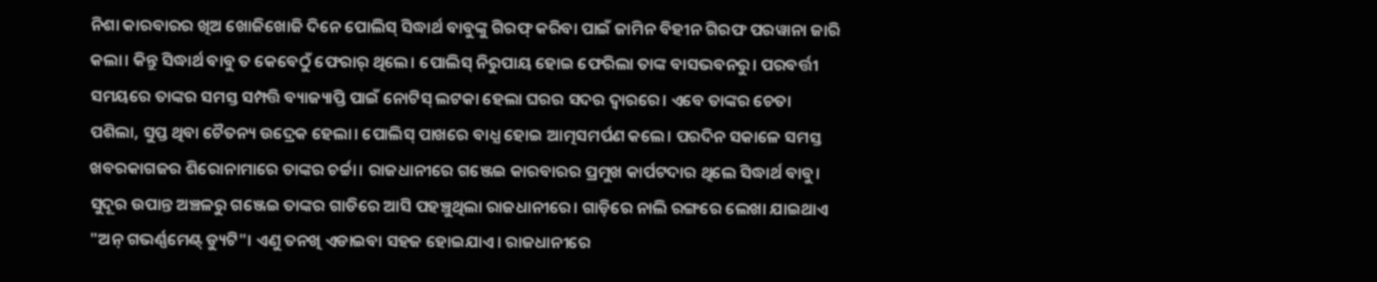ନିଶା କାରବାରର ଖିଅ ଖୋଜିଖୋଜି ଦିନେ ପୋଲିସ୍ ସିଦ୍ଧାର୍ଥ ବାବୁଙ୍କୁ ଗିରଫ୍ କରିବା ପାଇଁ ଜାମିନ ବିହୀନ ଗିରଫ ପରୱାନା ଜାରି କଲା। କିନ୍ତୁ ସିଦ୍ଧାର୍ଥ ବାବୁ ତ କେବେଠୁଁ ଫେରାର୍ ଥିଲେ। ପୋଲିସ୍ ନିରୁପାୟ ହୋଇ ଫେରିଲା ତାଙ୍କ ବାସଭବନରୁ। ପରବର୍ତ୍ତୀ ସମୟରେ ତାଙ୍କର ସମସ୍ତ ସମ୍ପତ୍ତି ବ୍ୟାଜ୍ୟାପ୍ତି ପାଇଁ ନୋଟିସ୍ ଲଟକା ହେଲା ଘରର ସଦର ଦ୍ୱାରରେ। ଏବେ ତାଙ୍କର ଚେତା ପଶିଲା, ସୁପ୍ତ ଥିବା ଚୈତନ୍ୟ ଉଦ୍ରେକ ହେଲା। ପୋଲିସ୍ ପାଖରେ ବାଧ୍ଯ ହୋଇ ଆତ୍ମସମର୍ପଣ କଲେ। ପରଦିନ ସକାଳେ ସମସ୍ତ ଖବରକାଗଜର ଶିରୋନାମାରେ ତାଙ୍କର ଚର୍ଚ୍ଚା। ରାଜଧାନୀରେ ଗଞ୍ଜେଇ କାରବାରର ପ୍ରମୁଖ କାର୍ପଟଦାର ଥିଲେ ସିଦ୍ଧାର୍ଥ ବାବୁ। ସୁଦୂର ଉପାନ୍ତ ଅଞ୍ଚଳରୁ ଗଞ୍ଜେଇ ତାଙ୍କର ଗାଡିରେ ଆସି ପହଞ୍ଚୁଥିଲା ରାଜଧାନୀରେ। ଗାଡ଼ିରେ ନାଲି ରଙ୍ଗରେ ଲେଖା ଯାଇଥାଏ "ଅନ୍ ଗଭର୍ଣ୍ଣମେଣ୍ଟ୍ ଡ୍ୟୁଟି"। ଏଣୁ ତନଖି ଏଡାଇବା ସହଜ ହୋଇଯାଏ। ରାଜଧାନୀରେ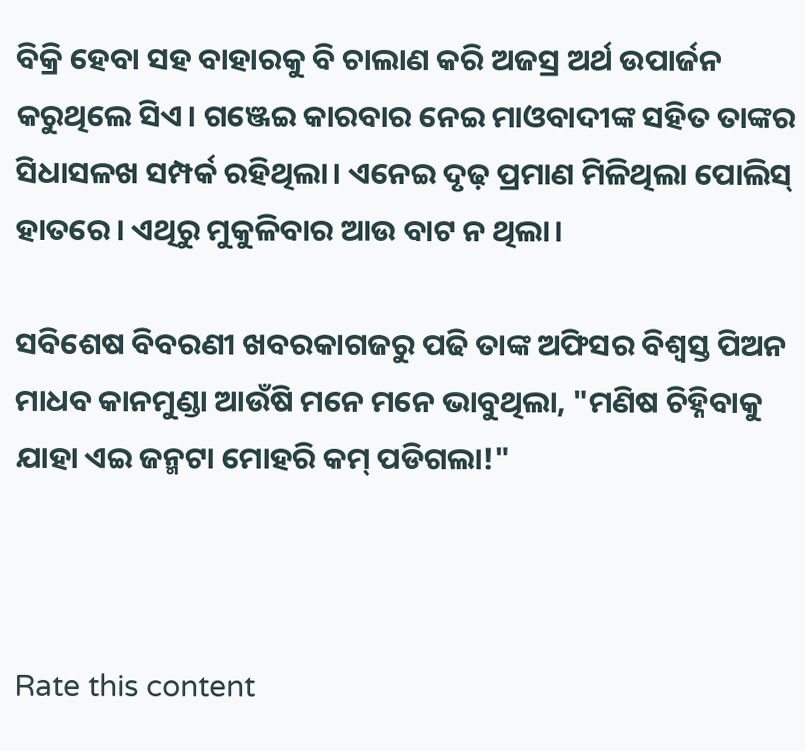ବିକ୍ରି ହେବା ସହ ବାହାରକୁ ବି ଚାଲାଣ କରି ଅଜସ୍ର ଅର୍ଥ ଉପାର୍ଜନ କରୁଥିଲେ ସିଏ। ଗଞ୍ଜେଇ କାରବାର ନେଇ ମାଓବାଦୀଙ୍କ ସହିତ ତାଙ୍କର ସିଧାସଳଖ ସମ୍ପର୍କ ରହିଥିଲା। ଏନେଇ ଦୃଢ଼ ପ୍ରମାଣ ମିଳିଥିଲା ପୋଲିସ୍ ହାତରେ। ଏଥିରୁ ମୁକୁଳିବାର ଆଉ ବାଟ ନ ଥିଲା।

ସବିଶେଷ ବିବରଣୀ ଖବରକାଗଜରୁ ପଢି ତାଙ୍କ ଅଫିସର ବିଶ୍ୱସ୍ତ ପିଅନ ମାଧବ କାନମୁଣ୍ଡା ଆଉଁଷି ମନେ ମନେ ଭାବୁଥିଲା, "ମଣିଷ ଚିହ୍ନିବାକୁ ଯାହା ଏଇ ଜନ୍ମଟା ମୋହରି କମ୍ ପଡିଗଲା!"



Rate this content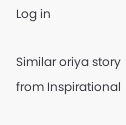Log in

Similar oriya story from Inspirational